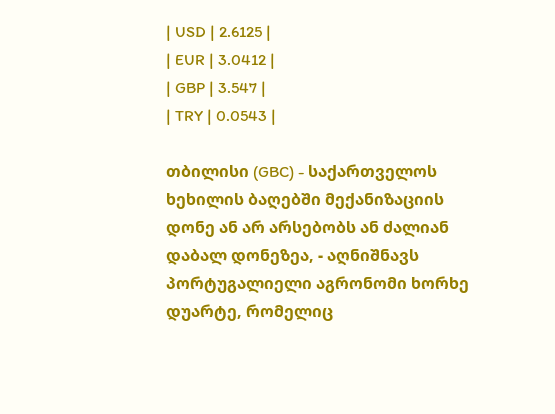| USD | 2.6125 |
| EUR | 3.0412 |
| GBP | 3.547 |
| TRY | 0.0543 |

თბილისი (GBC) - საქართველოს ხეხილის ბაღებში მექანიზაციის დონე ან არ არსებობს ან ძალიან დაბალ დონეზეა, - აღნიშნავს პორტუგალიელი აგრონომი ხორხე დუარტე, რომელიც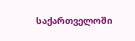საქართველოში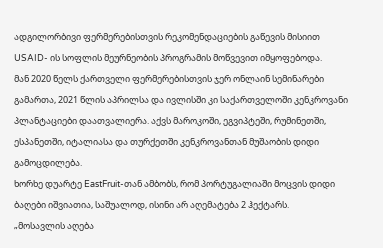ადგილორბივი ფერმერებისთვის რეკომენდაციების გაწევის მისიით USAID- ის სოფლის მეურნეობის პროგრამის მოწვევით იმყოფებოდა.
მან 2020 წელს ქართველი ფერმერებისთვის ჯერ ონლაინ სემინარები გამართა, 2021 წლის აპრილსა და ივლისში კი საქართველოში კენკროვანი პლანტაციები დაათვალიერა. აქვს მაროკოში, ეგვიპტეში, რუმინეთში, ესპანეთში, იტალიასა და თურქეთში კენკროვანთან მუშაობის დიდი გამოცდილება.
ხორხე დუარტე EastFruit-თან ამბობს, რომ პორტუგალიაში მოცვის დიდი ბაღები იშვიათია, საშუალოდ, ისინი არ აღემატება 2 ჰექტარს.
„მოსავლის აღება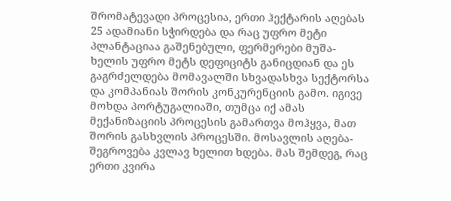შრომატევადი პროცესია, ერთი ჰექტარის აღებას 25 ადამიანი სჭირდება და რაც უფრო მეტი პლანტაციაა გაშენებული, ფერმერები მუშა-ხელის უფრო მეტს დეფიციტს განიცდიან და ეს გაგრძელდება მომავალში სხვადასხვა სექტორსა და კომპანიას შორის კონკურენციის გამო. იგივე მოხდა პორტუგალიაში, თუმცა იქ ამას მექანიზაციის პროცესის გამართვა მოჰყვა, მათ შორის გასხვლის პროცესში. მოსავლის აღება-შეგროვება კვლავ ხელით ხდება. მას შემდეგ, რაც ერთი კვირა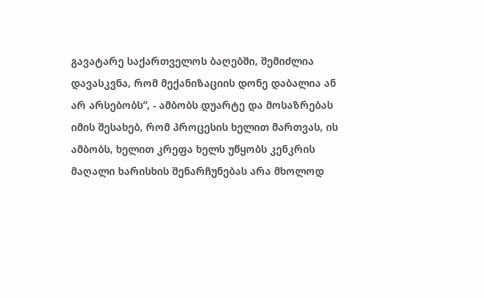გავატარე საქართველოს ბაღებში, შემიძლია დავასკვნა, რომ მექანიზაციის დონე დაბალია ან არ არსებობს“, - ამბობს დუარტე და მოსაზრებას იმის შესახებ, რომ პროცესის ხელით მართვას, ის ამბობს, ხელით კრეფა ხელს უწყობს კენკრის მაღალი ხარისხის შენარჩუნებას არა მხოლოდ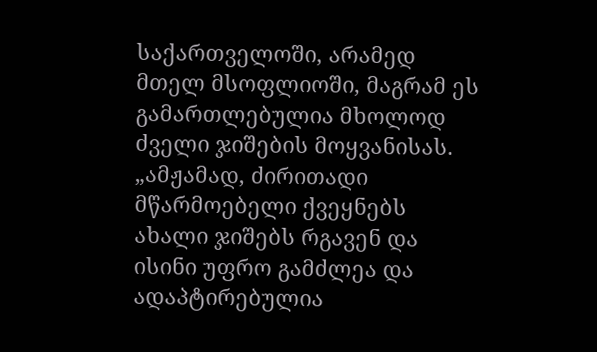საქართველოში, არამედ მთელ მსოფლიოში, მაგრამ ეს გამართლებულია მხოლოდ ძველი ჯიშების მოყვანისას.
„ამჟამად, ძირითადი მწარმოებელი ქვეყნებს ახალი ჯიშებს რგავენ და ისინი უფრო გამძლეა და ადაპტირებულია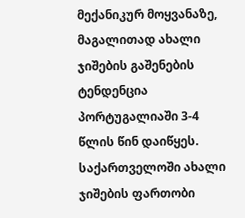მექანიკურ მოყვანაზე, მაგალითად ახალი ჯიშების გაშენების ტენდენცია პორტუგალიაში 3-4 წლის წინ დაიწყეს. საქართველოში ახალი ჯიშების ფართობი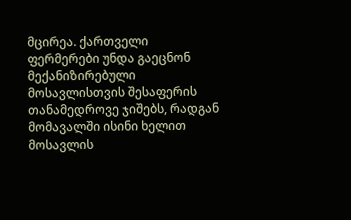მცირეა. ქართველი ფერმერები უნდა გაეცნონ მექანიზირებული მოსავლისთვის შესაფერის თანამედროვე ჯიშებს, რადგან მომავალში ისინი ხელით მოსავლის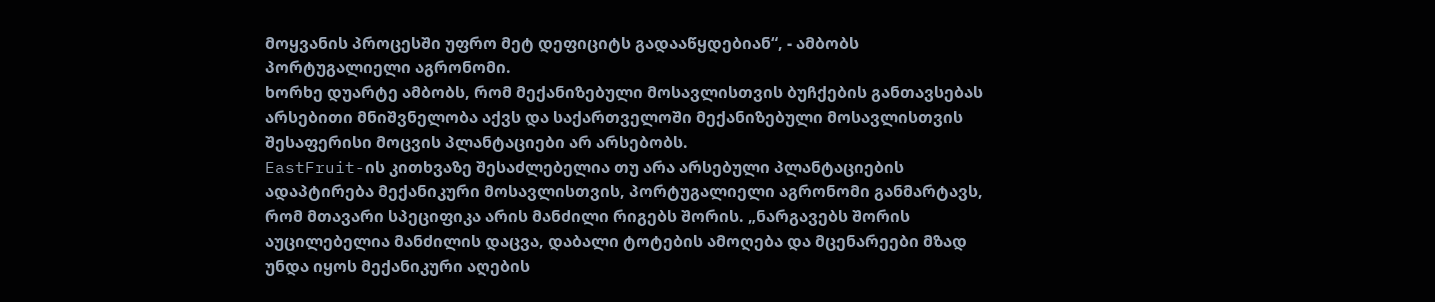მოყვანის პროცესში უფრო მეტ დეფიციტს გადააწყდებიან“, - ამბობს პორტუგალიელი აგრონომი.
ხორხე დუარტე ამბობს, რომ მექანიზებული მოსავლისთვის ბუჩქების განთავსებას არსებითი მნიშვნელობა აქვს და საქართველოში მექანიზებული მოსავლისთვის შესაფერისი მოცვის პლანტაციები არ არსებობს.
EastFruit-ის კითხვაზე შესაძლებელია თუ არა არსებული პლანტაციების ადაპტირება მექანიკური მოსავლისთვის, პორტუგალიელი აგრონომი განმარტავს, რომ მთავარი სპეციფიკა არის მანძილი რიგებს შორის. „ნარგავებს შორის აუცილებელია მანძილის დაცვა, დაბალი ტოტების ამოღება და მცენარეები მზად უნდა იყოს მექანიკური აღების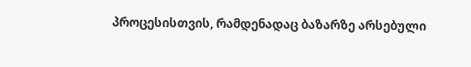პროცესისთვის, რამდენადაც ბაზარზე არსებული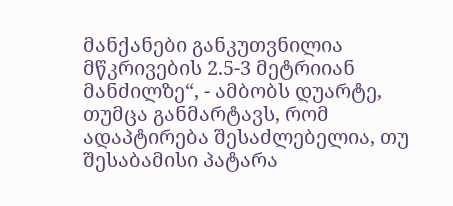მანქანები განკუთვნილია მწკრივების 2.5-3 მეტრიიან მანძილზე“, - ამბობს დუარტე, თუმცა განმარტავს, რომ ადაპტირება შესაძლებელია, თუ შესაბამისი პატარა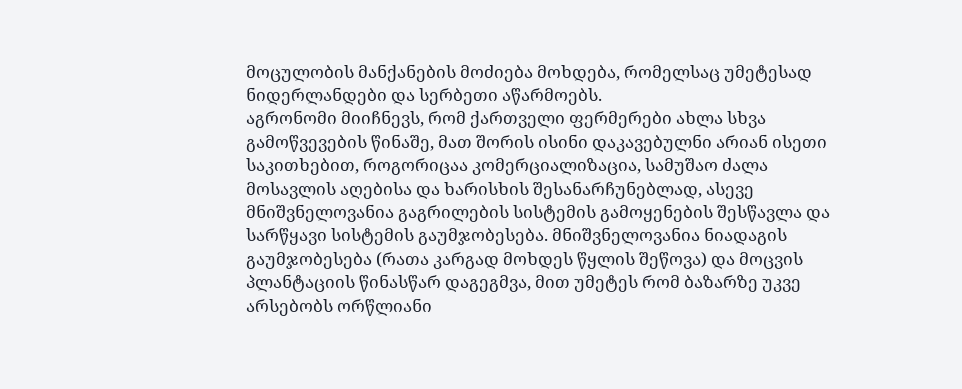მოცულობის მანქანების მოძიება მოხდება, რომელსაც უმეტესად ნიდერლანდები და სერბეთი აწარმოებს.
აგრონომი მიიჩნევს, რომ ქართველი ფერმერები ახლა სხვა გამოწვევების წინაშე, მათ შორის ისინი დაკავებულნი არიან ისეთი საკითხებით, როგორიცაა კომერციალიზაცია, სამუშაო ძალა მოსავლის აღებისა და ხარისხის შესანარჩუნებლად, ასევე მნიშვნელოვანია გაგრილების სისტემის გამოყენების შესწავლა და სარწყავი სისტემის გაუმჯობესება. მნიშვნელოვანია ნიადაგის გაუმჯობესება (რათა კარგად მოხდეს წყლის შეწოვა) და მოცვის პლანტაციის წინასწარ დაგეგმვა, მით უმეტეს რომ ბაზარზე უკვე არსებობს ორწლიანი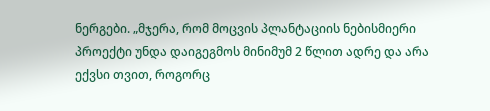ნერგები. „მჯერა, რომ მოცვის პლანტაციის ნებისმიერი პროექტი უნდა დაიგეგმოს მინიმუმ 2 წლით ადრე და არა ექვსი თვით, როგორც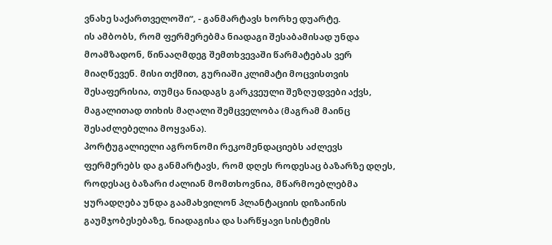ვნახე საქართველოში“, - განმარტავს ხორხე დუარტე.
ის ამბობს, რომ ფერმერებმა ნიადაგი შესაბამისად უნდა მოამზადონ, წინააღმდეგ შემთხვევაში წარმატებას ვერ მიაღწევენ. მისი თქმით, გურიაში კლიმატი მოცვისთვის შესაფერისია, თუმცა ნიადაგს გარკვეული შეზღუდვები აქვს, მაგალითად თიხის მაღალი შემცველობა (მაგრამ მაინც შესაძლებელია მოყვანა).
პორტუგალიელი აგრონომი რეკომენდაციებს აძლევს ფერმერებს და განმარტავს, რომ დღეს როდესაც ბაზარზე დღეს, როდესაც ბაზარი ძალიან მომთხოვნია, მწარმოებლებმა ყურადღება უნდა გაამახვილონ პლანტაციის დიზაინის გაუმჯობესებაზე, ნიადაგისა და სარწყავი სისტემის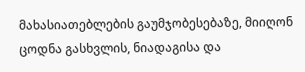მახასიათებლების გაუმჯობესებაზე, მიიღონ ცოდნა გასხვლის, ნიადაგისა და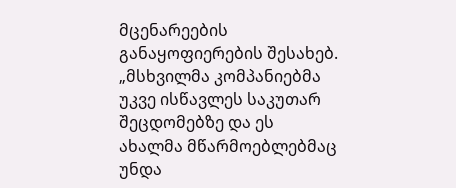მცენარეების განაყოფიერების შესახებ.
„მსხვილმა კომპანიებმა უკვე ისწავლეს საკუთარ შეცდომებზე და ეს ახალმა მწარმოებლებმაც უნდა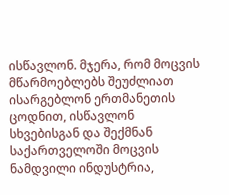ისწავლონ. მჯერა, რომ მოცვის მწარმოებლებს შეუძლიათ ისარგებლონ ერთმანეთის ცოდნით, ისწავლონ სხვებისგან და შექმნან საქართველოში მოცვის ნამდვილი ინდუსტრია,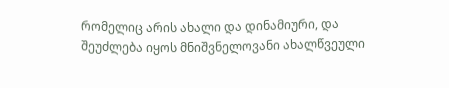რომელიც არის ახალი და დინამიური, და შეუძლება იყოს მნიშვნელოვანი ახალწვეული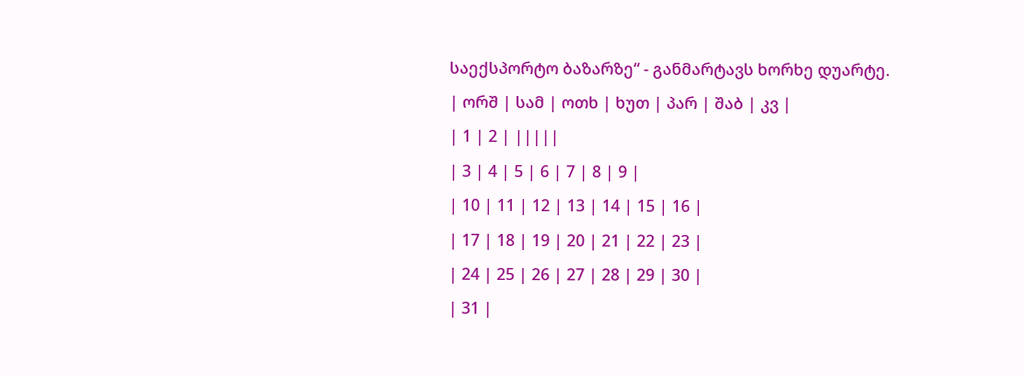საექსპორტო ბაზარზე“ - განმარტავს ხორხე დუარტე.
| ორშ | სამ | ოთხ | ხუთ | პარ | შაბ | კვ |
| 1 | 2 | |||||
| 3 | 4 | 5 | 6 | 7 | 8 | 9 |
| 10 | 11 | 12 | 13 | 14 | 15 | 16 |
| 17 | 18 | 19 | 20 | 21 | 22 | 23 |
| 24 | 25 | 26 | 27 | 28 | 29 | 30 |
| 31 |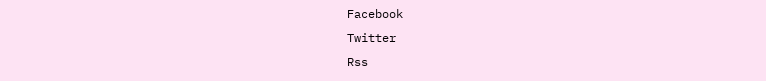Facebook
Twitter
Rss